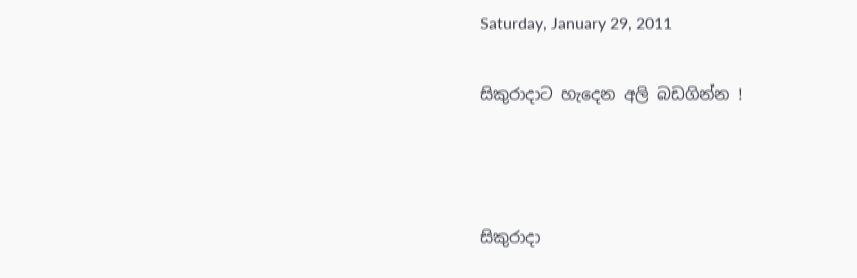Saturday, January 29, 2011

සිකුරාදාට හැදෙන අලි බඩගින්න !



සිකුරාදා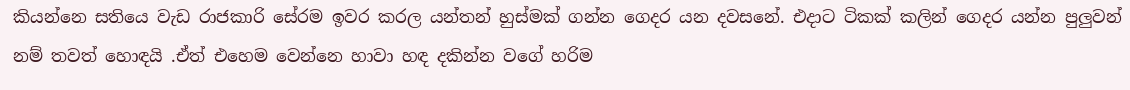කියන්නෙ සතියෙ වැඩ රාජකාරි සේරම ඉවර කරල යන්තන් හුස්මක් ගන්න ගෙදර යන දවසනේ. එදාට ටිකක් කලින් ගෙදර යන්න පුලුවන් නම් තවත් හොඳයි .ඒත් එහෙම වෙන්නෙ හාවා හඳ දකින්න වගේ හරිම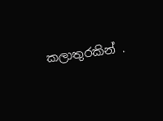කලාතුරකින් .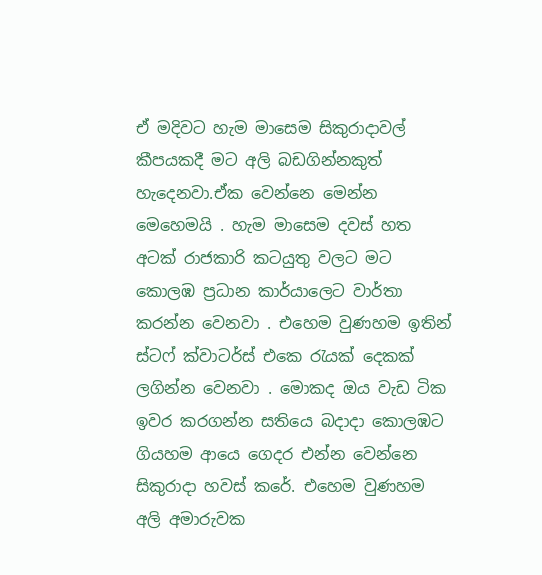ඒ මදිවට හැම මාසෙම සිකුරාදාවල් කීපයකදී මට අලි බඩගින්නකුත් හැදෙනවා.ඒක වෙන්නෙ මෙන්න මෙහෙමයි . හැම මාසෙම දවස් හත අටක් රාජකාරි කටයුතු වලට මට කොලඹ ප්‍රධාන කාර්යාලෙට වාර්තා කරන්න වෙනවා . එහෙම වුණහම ඉතින් ස්ටෆ් ක්වාටර්ස් එකෙ රැයක් දෙකක් ලගින්න වෙනවා . මොකද ඔය වැඩ ටික ඉවර කරගන්න සතියෙ බදාදා කොලඹට ගියහම ආයෙ ගෙදර එන්න වෙන්නෙ සිකුරාදා හවස් කරේ. එහෙම වුණහම අලි අමාරුවක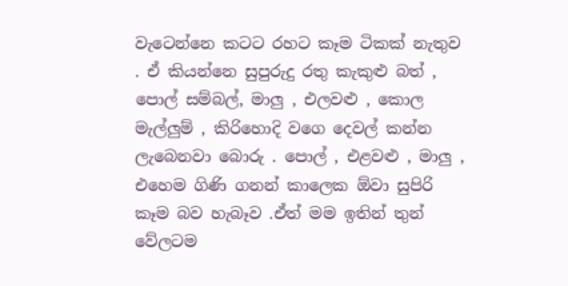වැටෙන්නෙ කටට රහට කෑම ටිකක් නැතුව . ඒ කියන්නෙ සුපුරුදු රතු කැකුළු බත් , පොල් සම්බල්, මාලු , එලවළු , කොල මැල්ලුම් , කිරිහොදි වගෙ දෙවල් කන්න ලැබෙනවා බොරු . පොල් , එළවළු , මාලු , එහෙම ගිණි ගනන් කාලෙක ඕවා සුපිරි කෑම බව හැබෑව .ඒත් මම ඉතින් තුන් වේලටම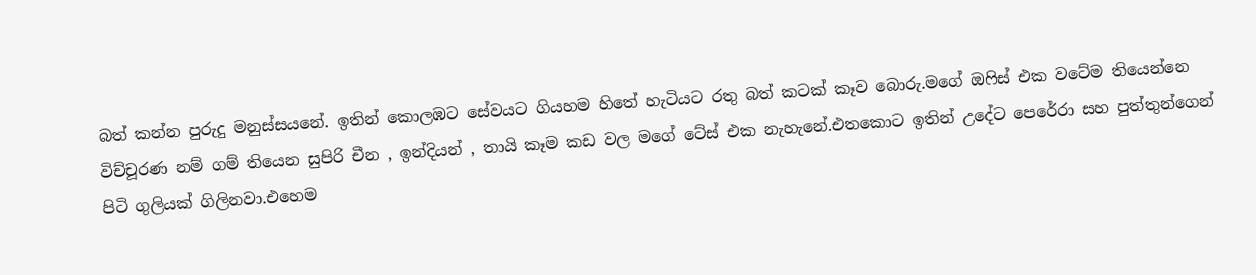බත් කන්න පුරුදු මනුස්සයනේ. ඉතින් කොලඹට සේවයට ගියහම හිතේ හැටියට රතු බත් කටක් කෑව බොරු.මගේ ඔෆිස් එක වටේම තියෙන්නෙ විච්චූරණ නම් ගම් තියෙන සුපිරි චීන , ඉන්දියන් , තායි කෑම කඩ වල මගේ ටේස් එක නැහැනේ.එතකොට ඉතින් උදේට පෙරේරා සහ පුත්තුන්ගෙන් පිටි ගුලියක් ගිලිනවා.එහෙම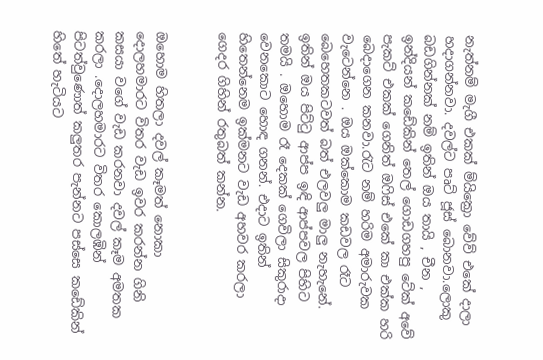නැත්නම් මැගී එකක් ම්යික්‍රො වේව් එකේ දාලා හදාගන්නවා. දවල්ට පෘට් ජූස් බොනවා.ලොකු බඩගින්නක් නම් ඉතින් ඔය තායි , චීන , ඉන්දියන් කඩේකින් තෙල් ගොඩගහපු ටේක් අවේ පැකට් එකක් ගෙනිත් ඔෆිස් එකේ කා එක්ක හරි බෙදාගෙන කනවා.රැට නම් හරිම අමාරුවක වැටෙන්නෙ . ඔය ඔක්කොම කඩවල රෑට බෙහෙතකටවත් බත් එලවලු මාලු නැහැනේ. ඉතින් ඔය පිට්ටු ආප්ප ඉඳි ආප්පවල පිහිට තමයි . ඔහොම රෑ දෙකක් ගෙවිලා සිකුරාදා වෙනකොට හොඳ ගනන්. එදාට ඉතින් හිතෙන්නෙම ඉක්මනට වැඩ අහවර කරලා ගෙදර ගිහින් රතුබත් කන්න.


ඔහොම හිතලා දවල් කෑමත් නොකා දොලහමාරට විතර වැඩ ඉවර කරන්න ගිනි කසයා වගේ වැඩ කරනවා දවල් කෑම අමතක කරලා .දොලහමාරට විතර කොලඹින් පිටත්වුණොත් කලුතර පැන්නට පස්සෙ කඩේකින් හිතේ හැටියට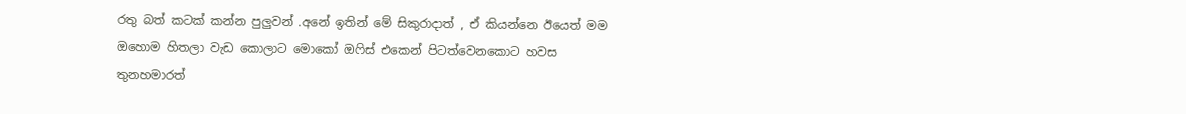රතු බත් කටක් කන්න පුලුවන් .අනේ ඉතින් මේ සිකුරාදාත් , ඒ කියන්නෙ ඊයෙත් මම ඔහොම හිතලා වැඩ කොලාට මොකෝ ඔෆිස් එකෙන් පිටත්වෙනකොට හවස තුනහමාරත්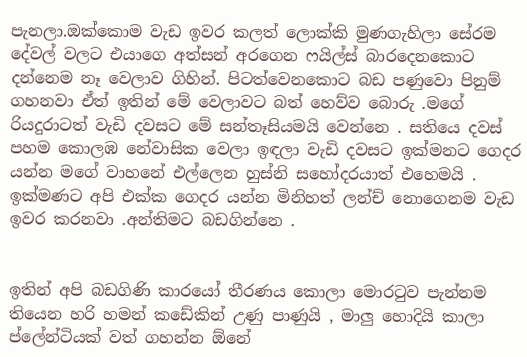පැනලා.ඔක්කොම වැඩ ඉවර කලත් ලොක්කි මුණගැහිලා සේරම දේවල් වලට එයාගෙ අත්සන් අරගෙන ෆයිල්ස් බාරදෙනකොට දන්නෙම නෑ වෙලාව ගිහින්. පිටත්වෙනකොට බඩ පණුවො පිනුම් ගහනවා ඒත් ඉතින් මේ වෙලාවට බත් හෙව්ව බොරු .මගේ රියදුරාටත් වැඩි දවසට මේ සන්තෑසියමයි වෙන්නෙ . සතියෙ දවස් පහම කොලඹ නේවාසික වෙලා ඉඳලා වැඩි දවසට ඉක්මනට ගෙදර යන්න මගේ වාහනේ එල්ලෙන හුස්නි සහෝදරයාත් එහෙමයි . ඉක්මණට අපි එක්ක ගෙදර යන්න මිනිහත් ලන්ච් නොගෙනම වැඩ ඉවර කරනවා .අන්තිමට බඩගින්නෙ .


ඉතින් අපි බඩගිණි කාරයෝ තීරණය කොලා මොරටුව පැන්නම තියෙන හරි හමන් කඩේකින් උණු පාණුයි , මාලු හොදියි කාලා ප්ලේන්ටියක් වත් ගහන්න ඕනේ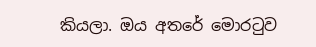කියලා. ඔය අතරේ මොරටුව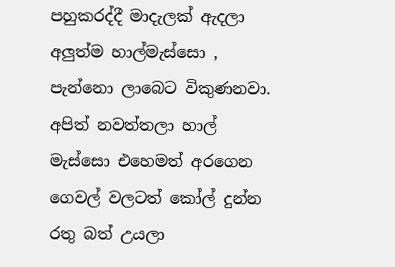පහුකරද්දී මාදැලක් ඇදලා අලුත්ම හාල්මැස්සො , පැන්නො ලාබෙට විකුණනවා. අපිත් නවත්තලා හාල් මැස්සො එහෙමත් අරගෙන ගෙවල් වලටත් කෝල් දුන්න රතු බත් උයලා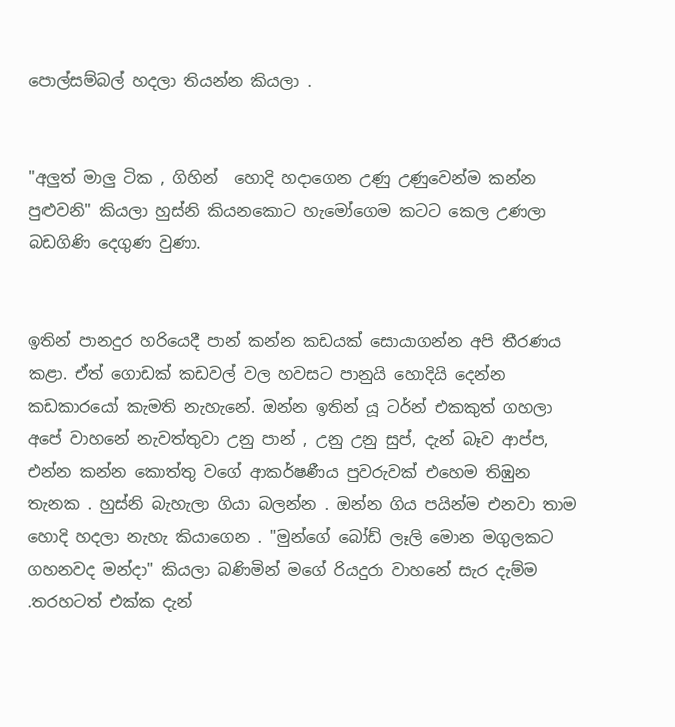පොල්සම්බල් හදලා තියන්න කියලා .


"අලුත් මාලු ටික , ගිහින්  හොදි හදාගෙන උණු උණුවෙන්ම කන්න පුළුවනි" කියලා හුස්නි කියනකොට හැමෝගෙම කටට කෙල උණලා බඩගිණි දෙගුණ වුණා.


ඉතින් පානදුර හරියෙදී පාන් කන්න කඩයක් සොයාගන්න අපි තීරණය කළා. ඒත් ගොඩක් කඩවල් වල හවසට පානුයි හොදියි දෙන්න කඩකාරයෝ කැමති නැහැනේ. ඔන්න ඉතින් යූ ටර්න් එකකුත් ගහලා අපේ වාහනේ නැවත්තුවා උනු පාන් , උනු උනු සුප්, දැන් බෑව ආප්ප, එන්න කන්න කොත්තු වගේ ආකර්ෂණීය පුවරුවක් එහෙම තිඹුන තැනක . හුස්නි බැහැලා ගියා බලන්න . ඔන්න ගිය පයින්ම එනවා තාම හොදි හදලා නැහැ කියාගෙන . "මුන්ගේ බෝඩ් ලෑලි මොන මගුලකට ගහනවද මන්දා" කියලා බණිමින් මගේ රියදුරා වාහනේ සැර දැම්ම .තරහටත් එක්ක දැන්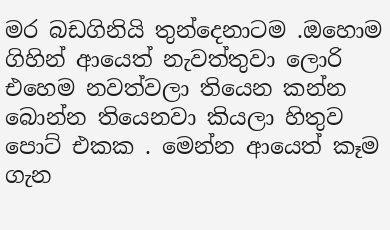මර බඩගිනියි තුන්දෙනාටම .ඔහොම ගිහින් ආයෙත් නැවත්තුවා ලොරි එහෙම නවත්වලා තියෙන කන්න බොන්න තියෙනවා කියලා හිතුව පොට් එකක . මෙන්න ආයෙත් කෑම ගැන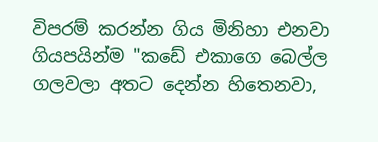විපරම් කරන්න ගිය මිනිහා එනවා ගියපයින්ම "කඩේ එකාගෙ බෙල්ල ගලවලා අතට දෙන්න හිතෙනවා,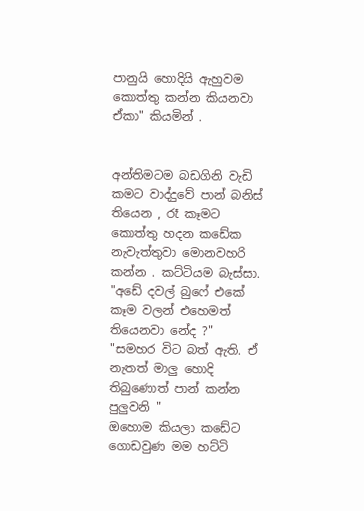පානුයි හොදියි ඇහුවම කොත්තු කන්න කියනවා ඒකා" කියමින් .


අන්තිමටම බඩගිනි වැඩි කමට වාද්දුවේ පාන් බනිස් තියෙන , රෑ කෑමට කොත්තු හදන කඩේක නැවැත්තුවා මොනවහරි කන්න . කට්ටියම බැස්සා.
"අඩේ දවල් බුෆේ එකේ කෑම වලන් එහෙමත් තියෙනවා නේද ?"
"සමහර විට බත් ඇති. ඒ නැතත් මාලු හොදි තිබුණොත් පාන් කන්න පුලුවනි "
ඔහොම කියලා කඩේට ගොඩවුණ මම හට්ටි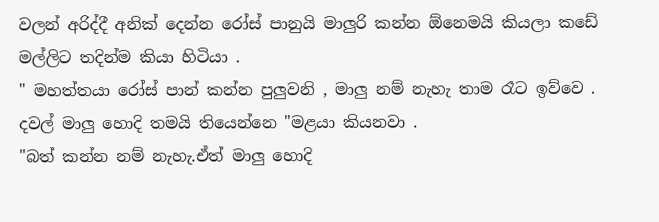වලන් අරිද්දී අනික් දෙන්න රෝස් පානුයි මාලුරි කන්න ඕනෙමයි කියලා කඩේ මල්ලිට තදින්ම කියා හිටියා .
" මහත්තයා රෝස් පාන් කන්න පුලුවනි , මාලු නම් නැහැ තාම රෑට ඉව්වෙ . දවල් මාලු හොදි තමයි තියෙන්නෙ "මළයා කියනවා .
"බත් කන්න නම් නැහැ.ඒත් මාලු හොදි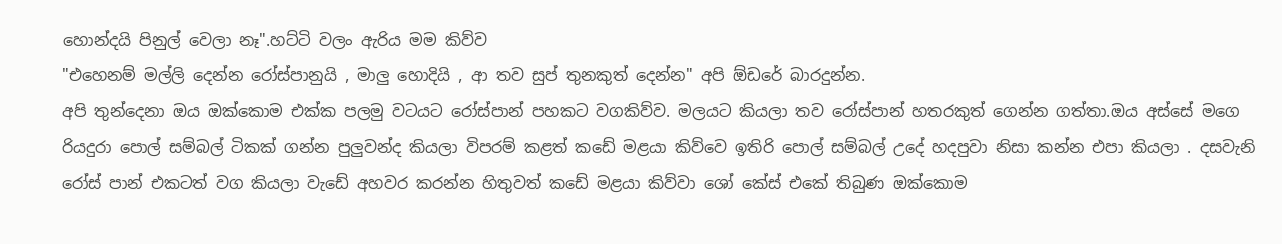හොන්දයි පිනුල් වෙලා නෑ".හට්ටි වලං ඇරිය මම කිව්ව
"එහෙනම් මල්ලි දෙන්න රෝස්පානුයි , මාලු හොදියි , ආ තව සුප් තුනකුත් දෙන්න" අපි ඕඩරේ බාරදුන්න.
අපි තුන්දෙනා ඔය ඔක්කොම එක්ක පලමු වටයට රෝස්පාන් පහකට වගකිව්ව. මලයට කියලා තව රෝස්පාන් හතරකුත් ගෙන්න ගත්තා.ඔය අස්සේ මගෙ රියදුරා පොල් සම්බල් ටිකක් ගන්න පුලුවන්ද කියලා විපරම් කළත් කඩේ මළයා කිව්වෙ ඉතිරි පොල් සම්බල් උදේ හදපුවා නිසා කන්න එපා කියලා . දසවැනි රෝස් පාන් එකටත් වග කියලා වැඩේ අහවර කරන්න හිතුවත් කඩේ මළයා කිව්වා ශෝ කේස් එකේ තිබුණ ඔක්කොම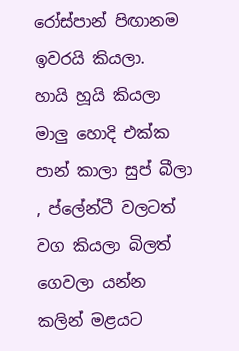රෝස්පාන් පිඟානම ඉවරයි කියලා.
හායි හූයි කියලා මාලු හොදි එක්ක පාන් කාලා සුප් බීලා , ප්ලේන්ටී වලටත් වග කියලා බිලත් ගෙවලා යන්න කලින් මළයට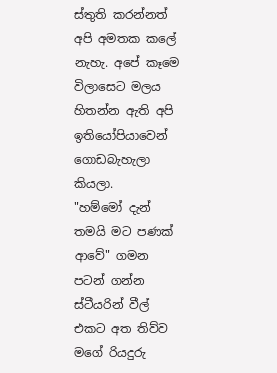ස්තුති කරන්නත් අපි අමතක කලේ නැහැ. අපේ කෑමෙ විලාසෙට මලය හිතන්න ඇති අපි ඉතියෝපියාවෙන් ගොඩබැහැලා කියලා.
"හම්මෝ දැන් තමයි මට පණක් ආවේ" ගමන පටන් ගන්න ස්ටීයරින් වීල් එකට අත තිව්ව මගේ රියදුරු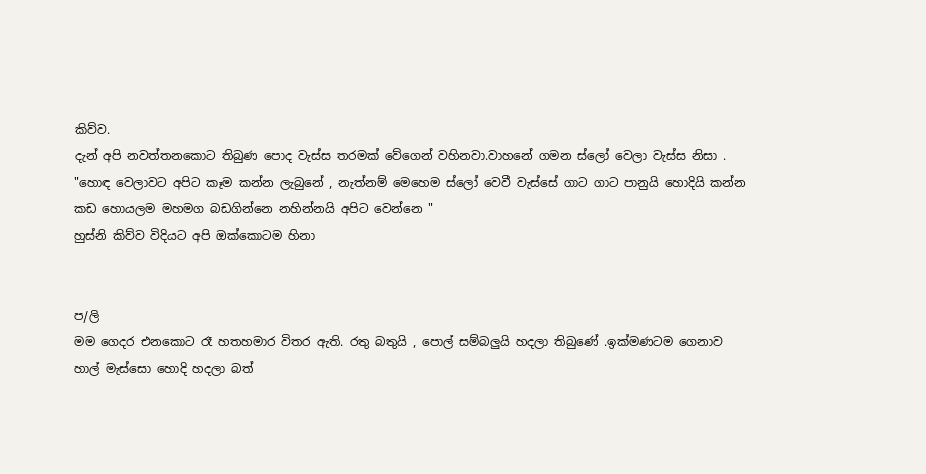කිව්ව.
දැන් අපි නවත්තනකොට තිබුණ පොද වැස්ස තරමක් වේගෙන් වහිනවා.වාහනේ ගමන ස්ලෝ වෙලා වැස්ස නිසා .
"හොඳ වෙලාවට අපිට කෑම කන්න ලැබුනේ , නැත්නම් මෙහෙම ස්ලෝ වෙවී වැස්සේ ගාට ගාට පානුයි හොදියි කන්න කඩ හොයලම මහමග බඩගින්නෙ නහින්නයි අපිට වෙන්නෙ "
හුස්නි කිව්ව විදියට අපි ඔක්කොටම හිනා


ප/ලි
මම ගෙදර එනකොට රෑ හතහමාර විතර ඇති. රතු බතුයි , පොල් සම්බලුයි හදලා තිබුණේ .ඉක්මණටම ගෙනාව හාල් මැස්සො හොදි හදලා බත්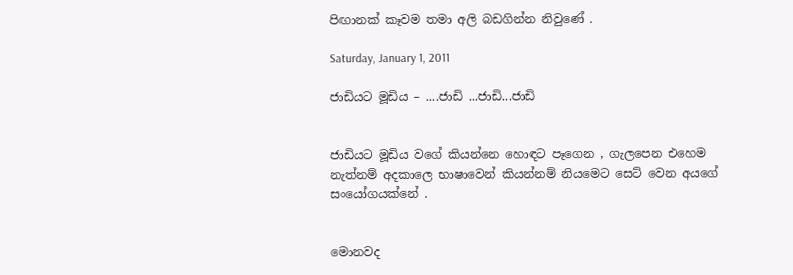පිඟානක් කෑවම තමා අලි බඩගින්න නිවුණේ .

Saturday, January 1, 2011

ජාඩියට මූඩිය – ....ජාඩි ...ජාඩි...ජාඩි


ජාඩියට මූඩිය වගේ කියන්නෙ හොඳට පෑගෙන , ගැලපෙන එහෙම නැත්නම් අදකාලෙ භාෂාවෙන් කියන්නම් නියමෙට සෙට් වෙන අයගේ සංයෝගයක්නේ .


මොනවද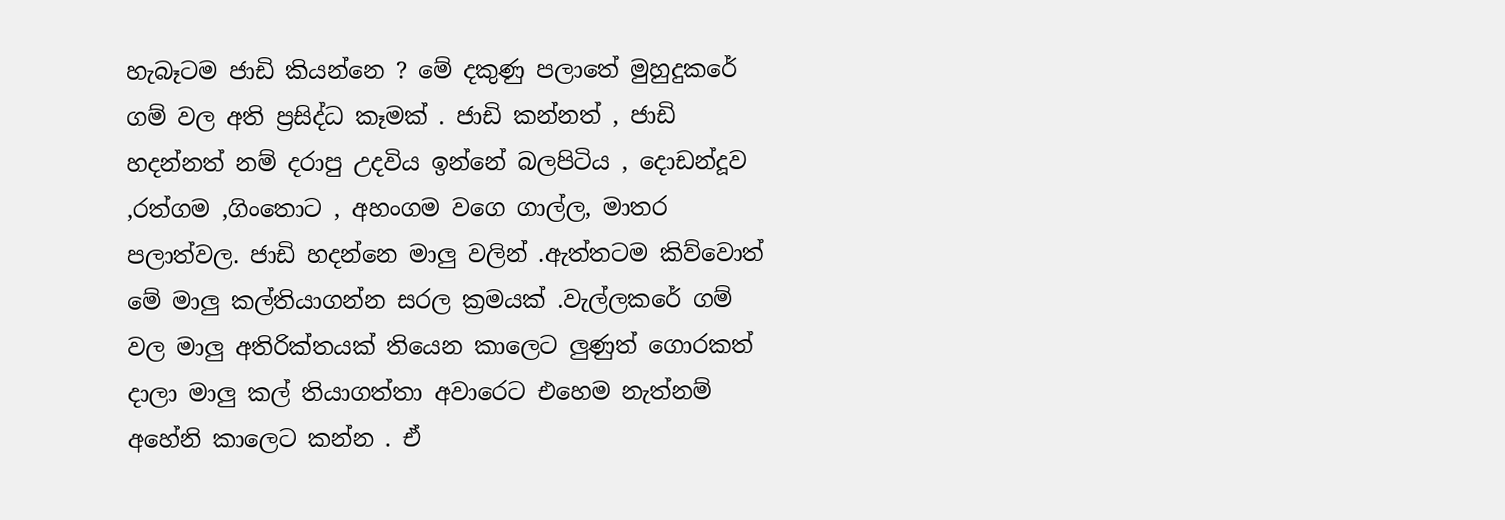හැබෑටම ජාඩි කියන්නෙ ? මේ දකුණු පලාතේ මුහුදුකරේ ගම් වල අති ප්‍රසිද්ධ කෑමක් . ජාඩි කන්නත් , ජාඩි හදන්නත් නම් දරාපු උදවිය ඉන්නේ බලපිටිය , දොඩන්දූව ,රත්ගම ,ගිංතොට , අහංගම වගෙ ගාල්ල, මාතර පලාත්වල. ජාඩි හදන්නෙ මාලු වලින් .ඇත්තටම කිව්වොත් මේ මාලු කල්තියාගන්න සරල ක්‍රමයක් .වැල්ලකරේ ගම් වල මාලු අතිරික්තයක් තියෙන කාලෙට ලුණුත් ගොරකත් දාලා මාලු කල් තියාගත්තා අවාරෙට එහෙම නැත්නම් අහේනි කාලෙට කන්න . ඒ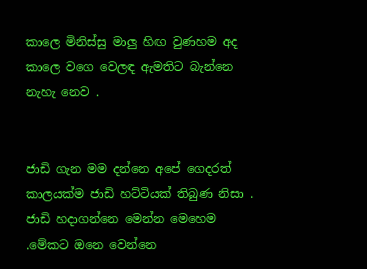කාලෙ මිනිස්සු මාලු හිඟ වුණහම අද කාලෙ වගෙ වෙලඳ ඇමතිට බැන්නෙ නැහැ නෙව .


ජාඩි ගැන මම දන්නෙ අපේ ගෙදරත් කාලයක්ම ජාඩි හට්ටියක් තිබුණ නිසා . ජාඩි හදාගන්නෙ මෙන්න මෙහෙම .මේකට ඔනෙ වෙන්නෙ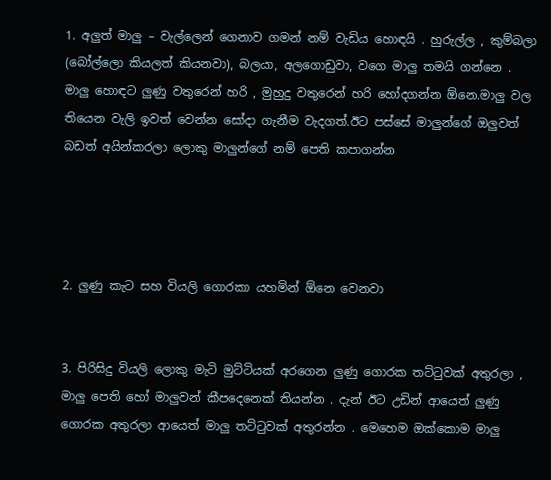1. අලුත් මාලු – වැල්ලෙන් ගෙනාව ගමන් නම් වැඩිය හොඳයි . හුරුල්ල , කුම්බලා (බෝල්ලො කියලත් කියනවා), බලයා, අලගොඩුවා, වගෙ මාලු තමයි ගන්නෙ . මාලු හොඳට ලුණු වතුරෙන් හරි , මුහුදු වතුරෙන් හරි හෝදගන්න ඕනෙ.මාලු වල තියෙන වැලි ඉවත් වෙන්න සෝදා ගැනීම වැදගත්.ඊට පස්සේ මාලුන්ගේ ඔලුවත් බඩත් අයින්කරලා ලොකු මාලුන්ගේ නම් පෙති කපාගන්න




2. ලුණු කැට සහ වියලි ගොරකා යහමින් ඕනෙ වෙනවා


3. පිරිසිදු වියලි ලොකු මැටි මුට්ටියක් අරගෙන ලුණු ගොරක තට්ටුවක් අතුරලා , මාලු පෙති හෝ මාලුවන් කීපදෙනෙක් තියන්න . දැන් ඊට උඩින් ආයෙත් ලුණු ගොරක අතුරලා ආයෙත් මාලු තට්ටුවක් අතුරන්න . මෙහෙම ඔක්කොම මාලු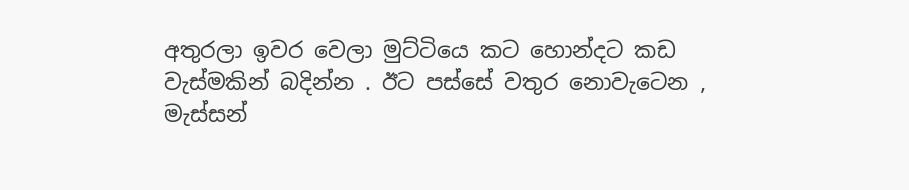අතුරලා ඉවර වෙලා මුට්ටියෙ කට හොන්දට කඩ වැස්මකින් බදින්න . ඊට පස්සේ වතුර නොවැටෙන , මැස්සන්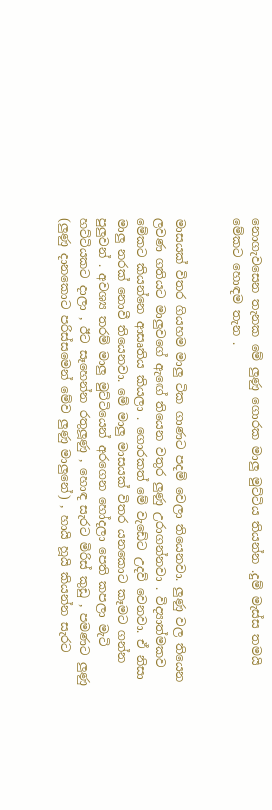නොගැවසෙන තැනක මේ ලුණු ගොරක මාලු මුට්ටිය තියන්න .දුම් මැස්ස තමයි මේකට හොඳම තැන .


මාසයක් විතර ගියහම මාලු ටික ගාණට පදම් වෙලා තියෙනවා. ලුණු වල තියෙන ලවණ ගතියට මාලුවගේ ඇඟේ තියෙන වතුර ලුණු උරාගන්නවා . විද්‍යාත්මකව මේකට කියන්නෙ ආසෘතිය කියලා . ගොරකත් මේ වැඩේට උදව් වෙනවා. ඒ නිසා මාලු නරක් නොවී තියෙනවා. මේ මාලු මාසයක් විතර යනකොට කෑමට ගන්න පුලුවන් . අවශ්‍ය තරම් මාලු මුට්ටියෙන් අරගෙන හෝදලා පෙති කපලා මැටි හට්ටියකට දාලා , ඊට සෑහෙන්න රතුලූණු , හොඳ සැරට මිරිස් කුඩු , පමණට ලුණු (ලුණු දානකොට පරිස්සමෙන් මේව ලුණු මාලුනේ) , හායි හූයි කියන්න සැරට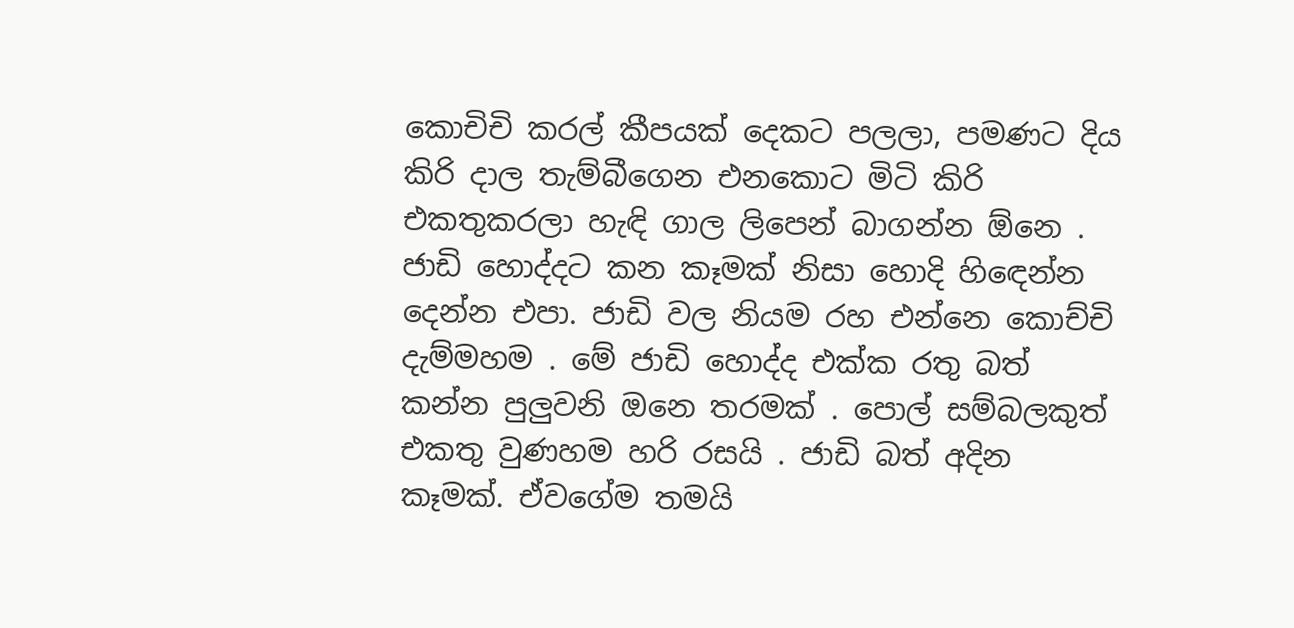කොචිචි කරල් කීපයක් දෙකට පලලා, පමණට දිය කිරි දාල තැම්බීගෙන එනකොට මිටි කිරි එකතුකරලා හැඳි ගාල ලිපෙන් බාගන්න ඕනෙ . ජාඩි හොද්දට කන කෑමක් නිසා හොදි හිඳෙන්න දෙන්න එපා. ජාඩි වල නියම රහ එන්නෙ කොච්චි දැම්මහම . මේ ජාඩි හොද්ද එක්ක රතු බත් කන්න පුලුවනි ඔනෙ තරමක් . පොල් සම්බලකුත් එකතු වුණහම හරි රසයි . ජාඩි බත් අදින කෑමක්. ඒවගේම තමයි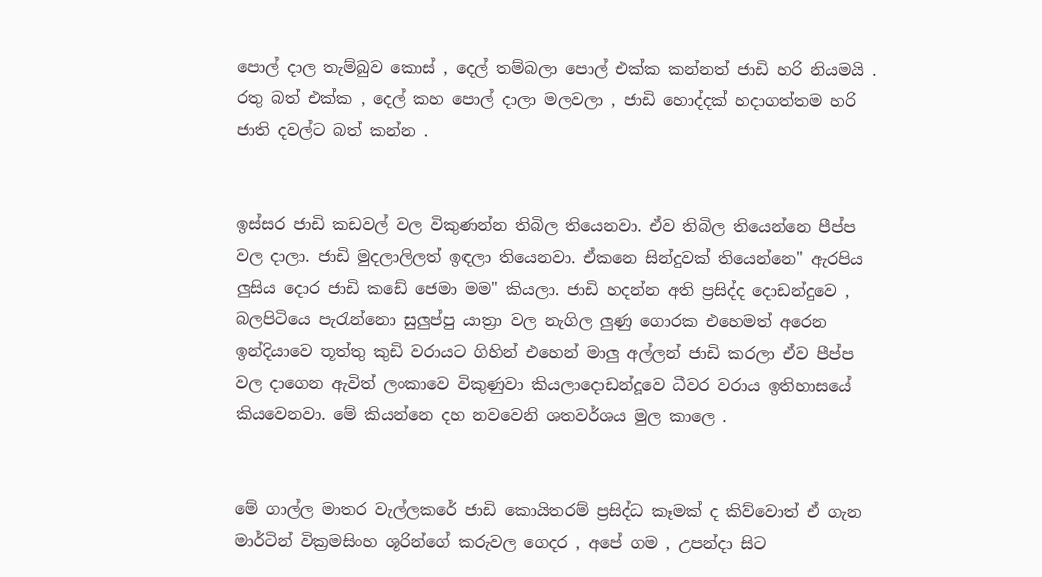පොල් දාල තැම්බුව කොස් , දෙල් තම්බලා පොල් එක්ක කන්නත් ජාඩි හරි නියමයි . රතු බත් එක්ක , දෙල් කහ පොල් දාලා මලවලා , ජාඩි හොද්දක් හදාගත්තම හරි ජාති දවල්ට බත් කන්න .


ඉස්සර ජාඩි කඩවල් වල විකුණන්න තිබිල තියෙනවා. ඒව තිබිල තියෙන්නෙ පීප්ප වල දාලා. ජාඩි මුදලාලිලත් ඉඳලා තියෙනවා. ඒකනෙ සින්දුවක් තියෙන්නෙ" ඇරපිය ලුසිය දොර ජාඩි කඩේ ජෙමා මම" කියලා. ජාඩි හදන්න අති ප්‍රසිද්ද දොඩන්දුවෙ , බලපිටියෙ පැරැන්නො සුලුප්පු යාත්‍රා වල නැගිල ලුණු ගොරක එහෙමත් අරෙන ඉන්දියාවෙ තූත්තු කුඩි වරායට ගිහින් එහෙන් මාලු අල්ලන් ජාඩි කරලා ඒව පීප්ප වල දාගෙන ඇවිත් ලංකාවෙ විකුණුවා කියලාදොඩන්දූවෙ ධීවර වරාය ඉතිහාසයේ කියවෙනවා. මේ කියන්නෙ දහ නවවෙනි ශතවර්ශය මුල කාලෙ .


මේ ගාල්ල මාතර වැල්ලකරේ ජාඩි කොයිතරම් ප්‍රසිද්ධ කෑමක් ද කිව්වොත් ඒ ගැන මාර්ටින් වික්‍රමසිංහ ශූරින්ගේ කරුවල ගෙදර , අපේ ගම , උපන්දා සිට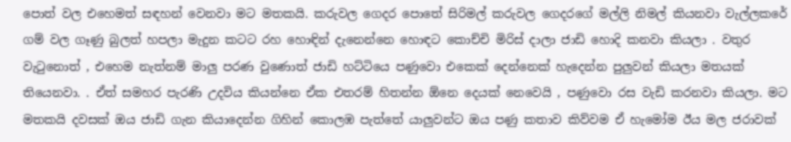පොත් වල එහෙමත් සඳහන් වෙනවා මට මතකයි. කරුවල ගෙදර පොතේ සිරිමල් කරුවල ගෙදරගේ මල්ලි නිමල් කියනවා වැල්ලකරේ ගම් වල ගෑණු බුලත් හපලා මැදුන කටට රහ හොඳින් දැනෙන්නෙ හොඳට කොච්චි මිරිස් දාලා ජාඩි හොදි කනවා කියලා . වතුර වැටුනොත් , එහෙම නැත්නම් මාලු පරණ වුණොත් ජාඩි හට්ටියෙ පණුවො එකෙක් දෙන්නෙක් හැදෙන්න පුලුවන් කියලා මතයක් තියෙනවා. . ඒත් සමහර පැරණි උදවිය කියන්නෙ ඒක එතරම් හිතන්න ඕනෙ දෙයක් නෙවෙයි , පණුවො රස වැඩි කරනවා කියලා. මට මතකයි දවසක් ඔය ජාඩි ගැන කියාදෙන්න ගිහින් කොලඹ පැත්තේ යාලුවන්ට ඔය පණු කතාව කිව්වම ඒ හැමෝම ඊය මල ජරාවක්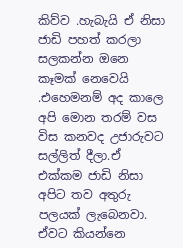කිව්ව .හැබැයි ඒ නිසා ජාඩි පහත් කරලා සලකන්න ඔනෙ කෑමක් නෙවෙයි .එහෙමනම් අද කාලෙ අපි මොන තරම් වස විස කනවද උජාරුවට සල්ලිත් දීලා.ඒ එක්කම ජාඩි නිසා අපිට තව අතුරු පලයක් ලැබෙනවා. ඒවට කියන්නෙ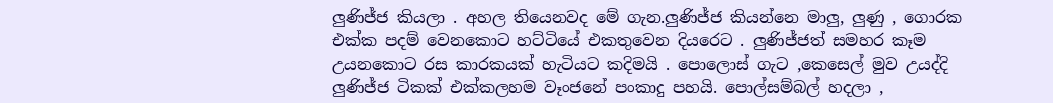ලුණිජ්ජ කියලා . අහල තියෙනවද මේ ගැන.ලුණිජ්ජ කියන්නෙ මාලු, ලුණු , ගොරක එක්ක පදම් වෙනකොට හට්ටියේ එකතුවෙන දියරෙට . ලුණිජ්ජත් සමහර කෑම උයනකොට රස කාරකයක් හැටියට කදිමයි . පොලොස් ගැට ,කෙසෙල් මුව උයද්දි ලුණිජ්ජ ටිකක් එක්කලහම වෑංජනේ පංකාදු පහයි. පොල්සම්බල් හදලා ,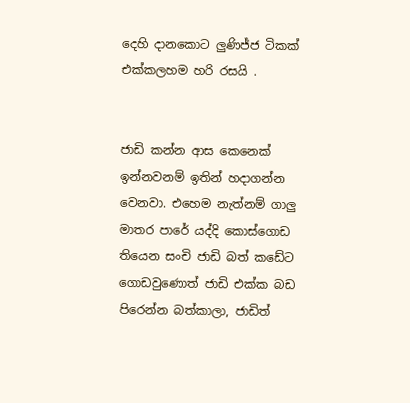දෙහි දානකොට ලුණිජ්ජ ටිකක් එක්කලහම හරි රසයි .


ජාඩි කන්න ආස කෙනෙක් ඉන්නවනම් ඉතින් හදාගන්න වෙනවා. එහෙම නැත්නම් ගාලු මාතර පාරේ යද්දි කොස්ගොඩ තියෙන සංචි ජාඩි බත් කඩේට ගොඩවුණොත් ජාඩි එක්ක බඩ පිරෙන්න බත්කාලා, ජාඩිත්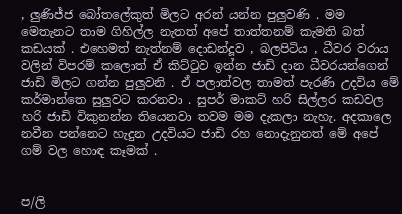, ලුණිජ්ජ බෝතලේකුත් මිලට අරන් යන්න පුලුවණි . මම මෙතැනට තාම ගිහිල්ල නැතත් අපේ තාත්තනම් කැමති බත් කඩයක් . එහෙමත් නැත්නම් දොඩන්දූව , බලපිටිය , ධීවර වරාය වලින් විපරම් කලොත් ඒ කිට්ටුව ඉන්න ජාඩි දාන ධීවරයන්ගෙන් ජාඩි මිලට ගන්න පුලුවනි . ඒ පලාත්වල තාමත් පැරණි උදවිය මේ කර්මාන්තෙ සුලුවට කරනවා . සුපර් මාකට් හරි සිල්ලර කඩවල හරි ජාඩි විකුනන්න තියෙනවා තවම මම දැකලා නැහැ. අදකාලෙ නවීන පන්නෙට හැදුන උදවියට ජාඩි රහ නොදැනුනත් මේ අපේ ගම් වල හොඳ කෑමක් .


ප/ලි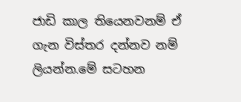ජාඩි කාල තියෙනවනම් ඒ ගැන විස්තර දන්නව නම් ලියන්න.මේ සටහන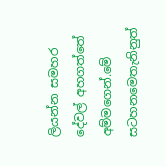ලියන්න සමහර දේවල් අහගත්තේ අම්මගෙන්.මේ සටහනමෙතැනිනුත්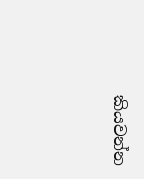කියවන්න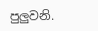පුලුවනි.